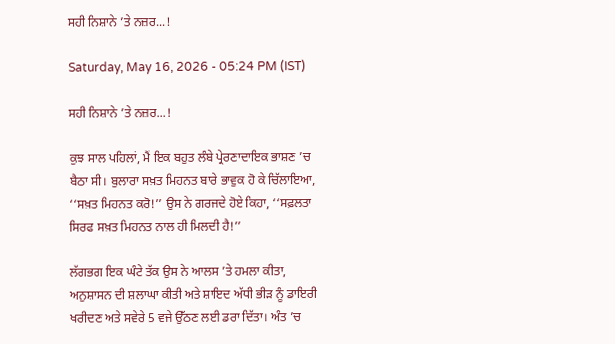ਸਹੀ ਨਿਸ਼ਾਨੇ ’ਤੇ ਨਜ਼ਰ...!

Saturday, May 16, 2026 - 05:24 PM (IST)

ਸਹੀ ਨਿਸ਼ਾਨੇ ’ਤੇ ਨਜ਼ਰ...!

ਕੁਝ ਸਾਲ ਪਹਿਲਾਂ, ਮੈਂ ਇਕ ਬਹੁਤ ਲੰਬੇ ਪ੍ਰੇਰਣਾਦਾਇਕ ਭਾਸ਼ਣ ’ਚ ਬੈਠਾ ਸੀ। ਬੁਲਾਰਾ ਸਖ਼ਤ ਮਿਹਨਤ ਬਾਰੇ ਭਾਵੁਕ ਹੋ ਕੇ ਚਿੱਲਾਇਆ, ‘‘ਸਖ਼ਤ ਮਿਹਨਤ ਕਰੋ!’’ ਉਸ ਨੇ ਗਰਜਦੇ ਹੋਏ ਕਿਹਾ, ‘‘ਸਫ਼ਲਤਾ ਸਿਰਫ ਸਖ਼ਤ ਮਿਹਨਤ ਨਾਲ ਹੀ ਮਿਲਦੀ ਹੈ!’’

ਲੱਗਭਗ ਇਕ ਘੰਟੇ ਤੱਕ ਉਸ ਨੇ ਆਲਸ ’ਤੇ ਹਮਲਾ ਕੀਤਾ, ਅਨੁਸ਼ਾਸਨ ਦੀ ਸ਼ਲਾਘਾ ਕੀਤੀ ਅਤੇ ਸ਼ਾਇਦ ਅੱਧੀ ਭੀੜ ਨੂੰ ਡਾਇਰੀ ਖਰੀਦਣ ਅਤੇ ਸਵੇਰੇ 5 ਵਜੇ ਉੱਠਣ ਲਈ ਡਰਾ ਦਿੱਤਾ। ਅੰਤ ’ਚ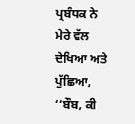ਪ੍ਰਬੰਧਕ ਨੇ ਮੇਰੇ ਵੱਲ ਦੇਖਿਆ ਅਤੇ ਪੁੱਛਿਆ, ‘‘ਬੌਬ, ਕੀ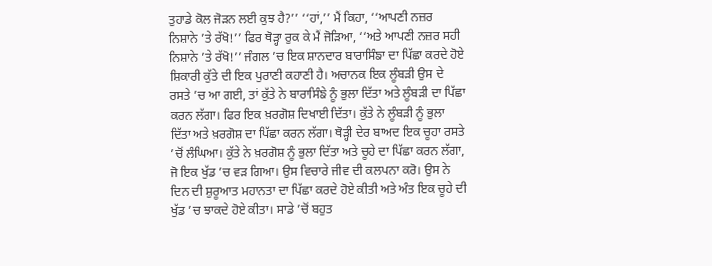ਤੁਹਾਡੇ ਕੋਲ ਜੋੜਨ ਲਈ ਕੁਝ ਹੈ?’’ ‘‘ਹਾਂ,’’ ਮੈਂ ਕਿਹਾ, ‘‘ਆਪਣੀ ਨਜ਼ਰ ਨਿਸ਼ਾਨੇ ’ਤੇ ਰੱਖੋ!’’ ਫਿਰ ਥੋੜ੍ਹਾ ਰੁਕ ਕੇ ਮੈਂ ਜੋੜਿਆ, ‘‘ਅਤੇ ਆਪਣੀ ਨਜ਼ਰ ਸਹੀ ਨਿਸ਼ਾਨੇ ’ਤੇ ਰੱਖੋ!’’ ਜੰਗਲ ’ਚ ਇਕ ਸ਼ਾਨਦਾਰ ਬਾਰਾਸਿੰਙਾ ਦਾ ਪਿੱਛਾ ਕਰਦੇ ਹੋਏ ਸ਼ਿਕਾਰੀ ਕੁੱਤੇ ਦੀ ਇਕ ਪੁਰਾਣੀ ਕਹਾਣੀ ਹੈ। ਅਚਾਨਕ ਇਕ ਲੂੰਬੜੀ ਉਸ ਦੇ ਰਸਤੇ ’ਚ ਆ ਗਈ, ਤਾਂ ਕੁੱਤੇ ਨੇ ਬਾਰਾਸਿੰਙੇ ਨੂੰ ਭੁਲਾ ਦਿੱਤਾ ਅਤੇ ਲੂੰਬੜੀ ਦਾ ਪਿੱਛਾ ਕਰਨ ਲੱਗਾ। ਫਿਰ ਇਕ ਖ਼ਰਗੋਸ਼ ਦਿਖਾਈ ਦਿੱਤਾ। ਕੁੱਤੇ ਨੇ ਲੂੰਬੜੀ ਨੂੰ ਭੁਲਾ ਦਿੱਤਾ ਅਤੇ ਖ਼ਰਗੋਸ਼ ਦਾ ਪਿੱਛਾ ਕਰਨ ਲੱਗਾ। ਥੋੜ੍ਹੀ ਦੇਰ ਬਾਅਦ ਇਕ ਚੂਹਾ ਰਸਤੇ ’ਚੋਂ ਲੰਘਿਆ। ਕੁੱਤੇ ਨੇ ਖ਼ਰਗੋਸ਼ ਨੂੰ ਭੁਲਾ ਦਿੱਤਾ ਅਤੇ ਚੂਹੇ ਦਾ ਪਿੱਛਾ ਕਰਨ ਲੱਗਾ, ਜੋ ਇਕ ਖੁੱਡ ’ਚ ਵੜ ਗਿਆ। ਉਸ ਵਿਚਾਰੇ ਜੀਵ ਦੀ ਕਲਪਨਾ ਕਰੋ। ਉਸ ਨੇ ਦਿਨ ਦੀ ਸ਼ੁਰੂਆਤ ਮਹਾਨਤਾ ਦਾ ਪਿੱਛਾ ਕਰਦੇ ਹੋਏ ਕੀਤੀ ਅਤੇ ਅੰਤ ਇਕ ਚੂਹੇ ਦੀ ਖੁੱਡ ’ਚ ਝਾਕਦੇ ਹੋਏ ਕੀਤਾ। ਸਾਡੇ ’ਚੋਂ ਬਹੁਤ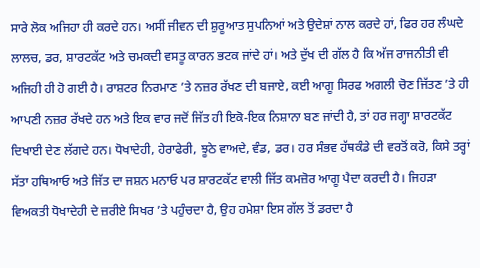ਸਾਰੇ ਲੋਕ ਅਜਿਹਾ ਹੀ ਕਰਦੇ ਹਨ। ਅਸੀਂ ਜੀਵਨ ਦੀ ਸ਼ੁਰੂਆਤ ਸੁਪਨਿਆਂ ਅਤੇ ਉਦੇਸ਼ਾਂ ਨਾਲ ਕਰਦੇ ਹਾਂ, ਫਿਰ ਹਰ ਲੰਘਦੇ ਲਾਲਚ, ਡਰ, ਸ਼ਾਰਟਕੱਟ ਅਤੇ ਚਮਕਦੀ ਵਸਤੂ ਕਾਰਨ ਭਟਕ ਜਾਂਦੇ ਹਾਂ। ਅਤੇ ਦੁੱਖ ਦੀ ਗੱਲ ਹੈ ਕਿ ਅੱਜ ਰਾਜਨੀਤੀ ਵੀ ਅਜਿਹੀ ਹੀ ਹੋ ਗਈ ਹੈ। ਰਾਸ਼ਟਰ ਨਿਰਮਾਣ ’ਤੇ ਨਜ਼ਰ ਰੱਖਣ ਦੀ ਬਜਾਏ, ਕਈ ਆਗੂ ਸਿਰਫ ਅਗਲੀ ਚੋਣ ਜਿੱਤਣ ’ਤੇ ਹੀ ਆਪਣੀ ਨਜ਼ਰ ਰੱਖਦੇ ਹਨ ਅਤੇ ਇਕ ਵਾਰ ਜਦੋਂ ਜਿੱਤ ਹੀ ਇਕੋ-ਇਕ ਨਿਸ਼ਾਨਾ ਬਣ ਜਾਂਦੀ ਹੈ, ਤਾਂ ਹਰ ਜਗ੍ਹਾ ਸ਼ਾਰਟਕੱਟ ਦਿਖਾਈ ਦੇਣ ਲੱਗਦੇ ਹਨ। ਧੋਖਾਦੇਹੀ, ਹੇਰਾਫੇਰੀ, ਝੂਠੇ ਵਾਅਦੇ, ਵੰਡ, ਡਰ। ਹਰ ਸੰਭਵ ਹੱਥਕੰਡੇ ਦੀ ਵਰਤੋਂ ਕਰੋ, ਕਿਸੇ ਤਰ੍ਹਾਂ ਸੱਤਾ ਹਥਿਆਓ ਅਤੇ ਜਿੱਤ ਦਾ ਜਸ਼ਨ ਮਨਾਓ ਪਰ ਸ਼ਾਰਟਕੱਟ ਵਾਲੀ ਜਿੱਤ ਕਮਜ਼ੋਰ ਆਗੂ ਪੈਦਾ ਕਰਦੀ ਹੈ। ਜਿਹੜਾ ਵਿਅਕਤੀ ਧੋਖਾਦੇਹੀ ਦੇ ਜ਼ਰੀਏ ਸਿਖਰ ’ਤੇ ਪਹੁੰਚਦਾ ਹੈ, ਉਹ ਹਮੇਸ਼ਾ ਇਸ ਗੱਲ ਤੋਂ ਡਰਦਾ ਹੈ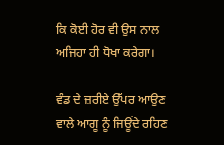ਕਿ ਕੋਈ ਹੋਰ ਵੀ ਉਸ ਨਾਲ ਅਜਿਹਾ ਹੀ ਧੋਖਾ ਕਰੇਗਾ।

ਵੰਡ ਦੇ ਜ਼ਰੀਏ ਉੱਪਰ ਆਉਣ ਵਾਲੇ ਆਗੂ ਨੂੰ ਜਿਊਂਦੇ ਰਹਿਣ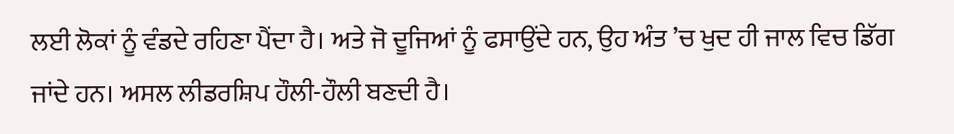ਲਈ ਲੋਕਾਂ ਨੂੰ ਵੰਡਦੇ ਰਹਿਣਾ ਪੈਂਦਾ ਹੈ। ਅਤੇ ਜੋ ਦੂਜਿਆਂ ਨੂੰ ਫਸਾਉਂਦੇ ਹਨ, ਉਹ ਅੰਤ ’ਚ ਖੁਦ ਹੀ ਜਾਲ ਵਿਚ ਡਿੱਗ ਜਾਂਦੇ ਹਨ। ਅਸਲ ਲੀਡਰਸ਼ਿਪ ਹੌਲੀ-ਹੌਲੀ ਬਣਦੀ ਹੈ।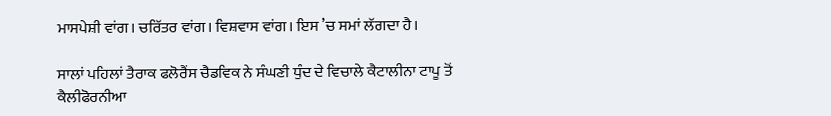ਮਾਸਪੇਸ਼ੀ ਵਾਂਗ। ਚਰਿੱਤਰ ਵਾਂਗ। ਵਿਸ਼ਵਾਸ ਵਾਂਗ। ਇਸ ’ਚ ਸਮਾਂ ਲੱਗਦਾ ਹੈ।

ਸਾਲਾਂ ਪਹਿਲਾਂ ਤੈਰਾਕ ਫਲੋਰੈਂਸ ਚੈਡਵਿਕ ਨੇ ਸੰਘਣੀ ਧੁੰਦ ਦੇ ਵਿਚਾਲੇ ਕੈਟਾਲੀਨਾ ਟਾਪੂ ਤੋਂ ਕੈਲੀਫੋਰਨੀਆ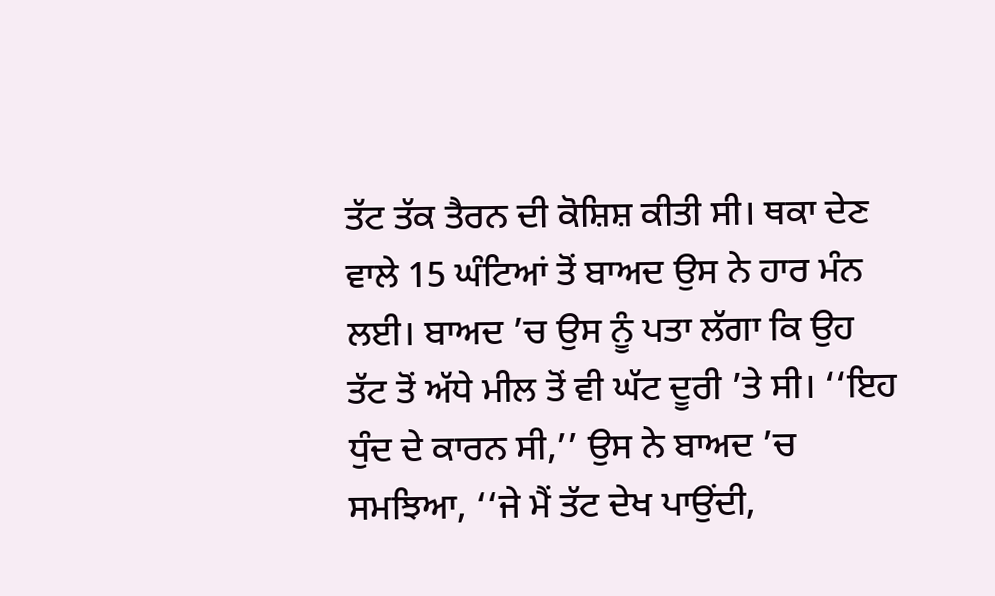ਤੱਟ ਤੱਕ ਤੈਰਨ ਦੀ ਕੋਸ਼ਿਸ਼ ਕੀਤੀ ਸੀ। ਥਕਾ ਦੇਣ ਵਾਲੇ 15 ਘੰਟਿਆਂ ਤੋਂ ਬਾਅਦ ਉਸ ਨੇ ਹਾਰ ਮੰਨ ਲਈ। ਬਾਅਦ ’ਚ ਉਸ ਨੂੰ ਪਤਾ ਲੱਗਾ ਕਿ ਉਹ ਤੱਟ ਤੋਂ ਅੱਧੇ ਮੀਲ ਤੋਂ ਵੀ ਘੱਟ ਦੂਰੀ ’ਤੇ ਸੀ। ‘‘ਇਹ ਧੁੰਦ ਦੇ ਕਾਰਨ ਸੀ,’’ ਉਸ ਨੇ ਬਾਅਦ ’ਚ ਸਮਝਿਆ, ‘‘ਜੇ ਮੈਂ ਤੱਟ ਦੇਖ ਪਾਉਂਦੀ,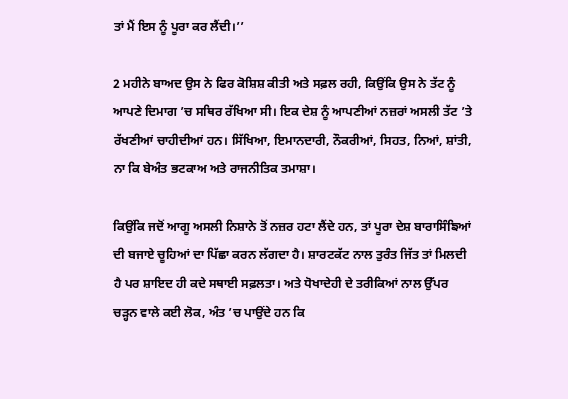ਤਾਂ ਮੈਂ ਇਸ ਨੂੰ ਪੂਰਾ ਕਰ ਲੈਂਦੀ।’’

2 ਮਹੀਨੇ ਬਾਅਦ ਉਸ ਨੇ ਫਿਰ ਕੋਸ਼ਿਸ਼ ਕੀਤੀ ਅਤੇ ਸਫ਼ਲ ਰਹੀ, ਕਿਉਂਕਿ ਉਸ ਨੇ ਤੱਟ ਨੂੰ ਆਪਣੇ ਦਿਮਾਗ ’ਚ ਸਥਿਰ ਰੱਖਿਆ ਸੀ। ਇਕ ਦੇਸ਼ ਨੂੰ ਆਪਣੀਆਂ ਨਜ਼ਰਾਂ ਅਸਲੀ ਤੱਟ ’ਤੇ ਰੱਖਣੀਆਂ ਚਾਹੀਦੀਆਂ ਹਨ। ਸਿੱਖਿਆ, ਇਮਾਨਦਾਰੀ, ਨੌਕਰੀਆਂ, ਸਿਹਤ, ਨਿਆਂ, ਸ਼ਾਂਤੀ, ਨਾ ਕਿ ਬੇਅੰਤ ਭਟਕਾਅ ਅਤੇ ਰਾਜਨੀਤਿਕ ਤਮਾਸ਼ਾ।

ਕਿਉਂਕਿ ਜਦੋਂ ਆਗੂ ਅਸਲੀ ਨਿਸ਼ਾਨੇ ਤੋਂ ਨਜ਼ਰ ਹਟਾ ਲੈਂਦੇ ਹਨ, ਤਾਂ ਪੂਰਾ ਦੇਸ਼ ਬਾਰਾਸਿੰਙਿਆਂ ਦੀ ਬਜਾਏ ਚੂਹਿਆਂ ਦਾ ਪਿੱਛਾ ਕਰਨ ਲੱਗਦਾ ਹੈ। ਸ਼ਾਰਟਕੱਟ ਨਾਲ ਤੁਰੰਤ ਜਿੱਤ ਤਾਂ ਮਿਲਦੀ ਹੈ ਪਰ ਸ਼ਾਇਦ ਹੀ ਕਦੇ ਸਥਾਈ ਸਫ਼ਲਤਾ। ਅਤੇ ਧੋਖਾਦੇਹੀ ਦੇ ਤਰੀਕਿਆਂ ਨਾਲ ਉੱਪਰ ਚੜ੍ਹਨ ਵਾਲੇ ਕਈ ਲੋਕ, ਅੰਤ ’ਚ ਪਾਉਂਦੇ ਹਨ ਕਿ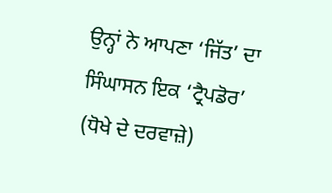ਉਨ੍ਹਾਂ ਨੇ ਆਪਣਾ ‘ਜਿੱਤ’ ਦਾ ਸਿੰਘਾਸਨ ਇਕ ‘ਟ੍ਰੈਪਡੋਰ’ (ਧੋਖੇ ਦੇ ਦਰਵਾਜ਼ੇ)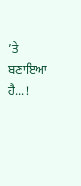’ਤੇ ਬਣਾਇਆ ਹੈ...!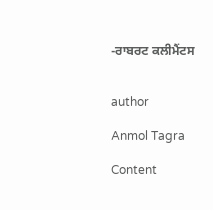-ਰਾਬਰਟ ਕਲੀਮੈਂਟਸ


author

Anmol Tagra

Content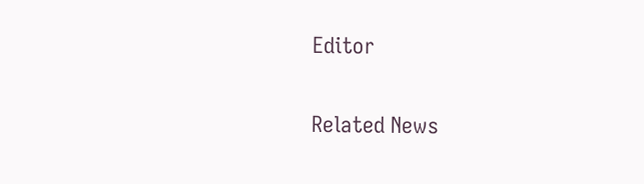Editor

Related News